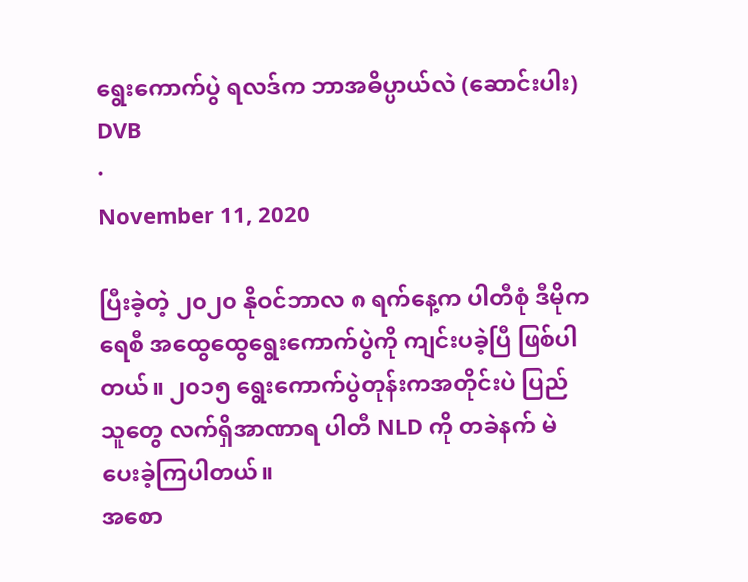ရွေးကောက်ပွဲ ရလဒ်က ဘာအဓိပ္ပာယ်လဲ (ဆောင်းပါး)
DVB
·
November 11, 2020

ပြီးခဲ့တဲ့ ၂၀၂၀ နိုဝင်ဘာလ ၈ ရက်နေ့က ပါတီစုံ ဒီမိုကရေစီ အထွေထွေရွေးကောက်ပွဲကို ကျင်းပခဲ့ပြီ ဖြစ်ပါတယ်။ ၂၀၁၅ ရွေးကောက်ပွဲတုန်းကအတိုင်းပဲ ပြည်သူတွေ လက်ရှိအာဏာရ ပါတီ NLD ကို တခဲနက် မဲပေးခဲ့ကြပါတယ်။
အစော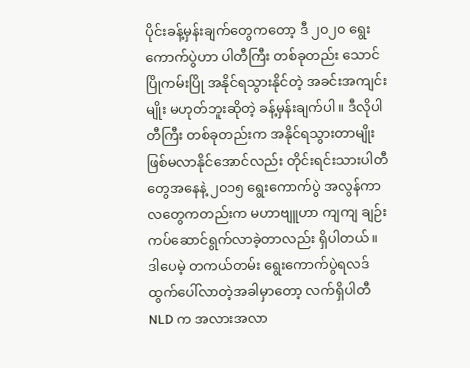ပိုင်းခန့်မှန်းချက်တွေကတော့ ဒီ ၂၀၂၀ ရွေးကောက်ပွဲဟာ ပါတီကြီး တစ်ခုတည်း သောင်ပြိုကမ်းပြို အနိုင်ရသွားနိုင်တဲ့ အခင်းအကျင်းမျိုး မဟုတ်ဘူးဆိုတဲ့ ခန့်မှန်းချက်ပါ။ ဒီလိုပါတီကြီး တစ်ခုတည်းက အနိုင်ရသွားတာမျိုး ဖြစ်မလာနိုင်အောင်လည်း တိုင်းရင်းသားပါတီတွေအနေနဲ့ ၂၀၁၅ ရွေးကောက်ပွဲ အလွန်ကာလတွေကတည်းက မဟာဗျူဟာ ကျကျ ချဉ်းကပ်ဆောင်ရွက်လာခဲ့တာလည်း ရှိပါတယ်။
ဒါပေမဲ့ တကယ်တမ်း ရွေးကောက်ပွဲရလဒ် ထွက်ပေါ်လာတဲ့အခါမှာတော့ လက်ရှိပါတီ NLD က အလားအလာ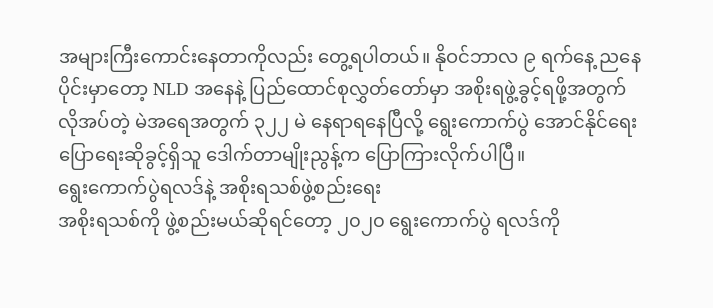အများကြီးကောင်းနေတာကိုလည်း တွေ့ရပါတယ်။ နိုဝင်ဘာလ ၉ ရက်နေ့ ညနေပိုင်းမှာတော့ NLD အနေနဲ့ ပြည်ထောင်စုလွှတ်တော်မှာ အစိုးရဖွဲ့ခွင့်ရဖို့အတွက် လိုအပ်တဲ့ မဲအရေအတွက် ၃၂၂ မဲ နေရာရနေပြီလို့ ရွေးကောက်ပွဲ အောင်နိုင်ရေး ပြောရေးဆိုခွင့်ရှိသူ ဒေါက်တာမျိုးညွန့်က ပြောကြားလိုက်ပါပြီ။
ရွေးကောက်ပွဲရလဒ်နဲ့ အစိုးရသစ်ဖွဲ့စည်းရေး
အစိုးရသစ်ကို ဖွဲ့စည်းမယ်ဆိုရင်တော့ ၂၀၂၀ ရွေးကောက်ပွဲ ရလဒ်ကို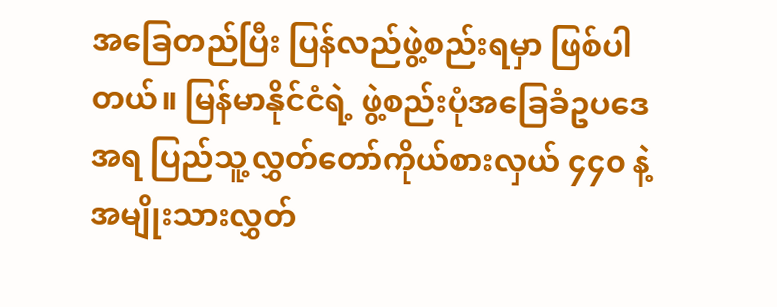အခြေတည်ပြီး ပြန်လည်ဖွဲ့စည်းရမှာ ဖြစ်ပါတယ်။ မြန်မာနိုင်ငံရဲ့ ဖွဲ့စည်းပုံအခြေခံဥပဒေအရ ပြည်သူ့လွှတ်တော်ကိုယ်စားလှယ် ၄၄၀ နဲ့ အမျိုးသားလွှတ်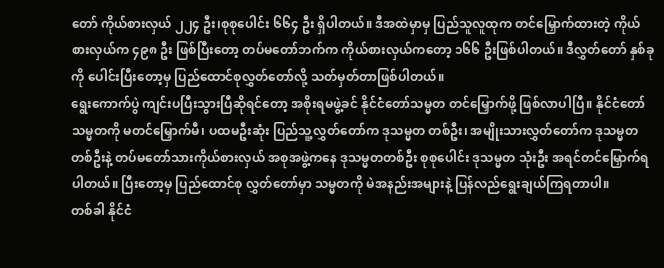တော် ကိုယ်စားလှယ် ၂၂၄ ဦး၊စုစုပေါင်း ၆၆၄ ဦး ရှိပါတယ်။ ဒီအထဲမှာမှ ပြည်သူလူထုက တင်မြှောက်ထားတဲ့ ကိုယ်စားလှယ်က ၄၉၈ ဦး ဖြစ်ပြီးတော့ တပ်မတော်ဘက်က ကိုယ်စားလှယ်ကတော့ ၁၆၆ ဦးဖြစ်ပါတယ်။ ဒီလွှတ်တော် နှစ်ခုကို ပေါင်းပြီးတော့မှ ပြည်ထောင်စုလွှတ်တော်လို့ သတ်မှတ်တာဖြစ်ပါတယ်။
ရွေးကောက်ပွဲ ကျင်းပပြီးသွားပြီဆိုရင်တော့ အစိုးရမဖွဲ့ခင် နိုင်ငံတော်သမ္မတ တင်မြှောက်ဖို့ ဖြစ်လာပါပြီ။ နိုင်ငံတော်သမ္မတကို မတင်မြှောက်မီ၊ ပထမဦးဆုံး ပြည်သူ့လွှတ်တော်က ဒုသမ္မတ တစ်ဦး၊ အမျိုးသားလွှတ်တော်က ဒုသမ္မတ တစ်ဦးနဲ့ တပ်မတော်သားကိုယ်စားလှယ် အစုအဖွဲ့ကနေ ဒုသမ္မတတစ်ဦး စုစုပေါင်း ဒုသမ္မတ သုံးဦး အရင်တင်မြှောက်ရပါတယ်။ ပြီးတော့မှ ပြည်ထောင်စု လွှတ်တော်မှာ သမ္မတကို မဲအနည်းအများနဲ့ ပြန်လည်ရွေးချယ်ကြရတာပါ။
တစ်ခါ နိုင်ငံ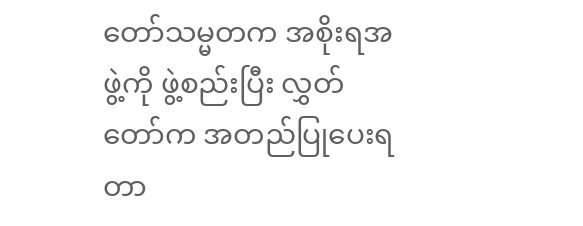တော်သမ္မတက အစိုးရအဖွဲ့ကို ဖွဲ့စည်းပြီး လွှတ်တော်က အတည်ပြုပေးရတာ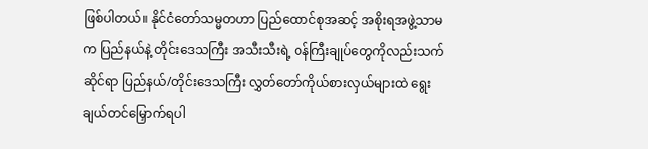ဖြစ်ပါတယ်။ နိုင်ငံတော်သမ္မတဟာ ပြည်ထောင်စုအဆင့် အစိုးရအဖွဲ့သာမက ပြည်နယ်နဲ့ တိုင်းဒေသကြီး အသီးသီးရဲ့ ဝန်ကြီးချုပ်တွေကိုလည်းသက်ဆိုင်ရာ ပြည်နယ်/တိုင်းဒေသကြီး လွှတ်တော်ကိုယ်စားလှယ်များထဲ ရွေးချယ်တင်မြှောက်ရပါ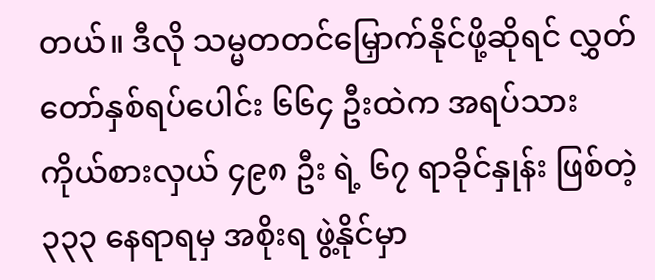တယ်။ ဒီလို သမ္မတတင်မြှောက်နိုင်ဖို့ဆိုရင် လွှတ်တော်နှစ်ရပ်ပေါင်း ၆၆၄ ဦးထဲက အရပ်သားကိုယ်စားလှယ် ၄၉၈ ဦး ရဲ့ ၆၇ ရာခိုင်နှုန်း ဖြစ်တဲ့ ၃၃၃ နေရာရမှ အစိုးရ ဖွဲ့နိုင်မှာ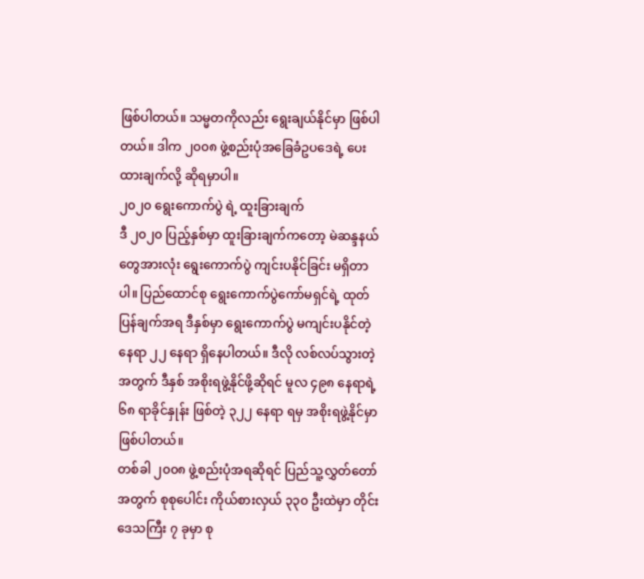ဖြစ်ပါတယ်။ သမ္မတကိုလည်း ရွေးချယ်နိုင်မှာ ဖြစ်ပါတယ်။ ဒါက ၂၀၀၈ ဖွဲ့စည်းပုံအခြေခံဥပဒေရဲ့ ပေးထားချက်လို့ ဆိုရမှာပါ။
၂၀၂၀ ရွေးကောက်ပွဲ ရဲ့ ထူးခြားချက်
ဒီ ၂၀၂၀ ပြည့်နှစ်မှာ ထူးခြားချက်ကတော့ မဲဆန္ဒနယ်တွေအားလုံး ရွေးကောက်ပွဲ ကျင်းပနိုင်ခြင်း မရှိတာပါ။ ပြည်ထောင်စု ရွေးကောက်ပွဲကော်မရှင်ရဲ့ ထုတ်ပြန်ချက်အရ ဒီနှစ်မှာ ရွေးကောက်ပွဲ မကျင်းပနိုင်တဲ့ နေရာ ၂၂ နေရာ ရှိနေပါတယ်။ ဒီလို လစ်လပ်သွားတဲ့အတွက် ဒီနှစ် အစိုးရဖွဲ့နိုင်ဖို့ဆိုရင် မူလ ၄၉၈ နေရာရဲ့ ၆၈ ရာခိုင်နှုန်း ဖြစ်တဲ့ ၃၂၂ နေရာ ရမှ အစိုးရဖွဲ့နိုင်မှာ ဖြစ်ပါတယ်။
တစ်ခါ ၂၀၀၈ ဖွဲ့စည်းပုံအရဆိုရင် ပြည်သူ့လွှတ်တော်အတွက် စုစုပေါင်း ကိုယ်စားလှယ် ၃၃၀ ဦးထဲမှာ တိုင်းဒေသကြီး ၇ ခုမှာ စု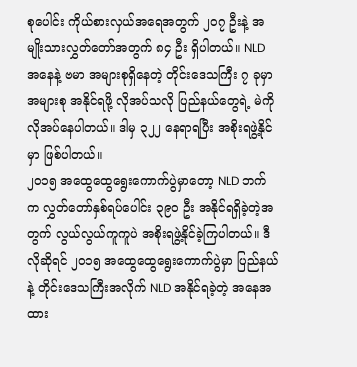စုပေါင်း ကိုယ်စားလှယ်အရေအတွက် ၂၀၇ ဦးနဲ့ အမျိုးသားလွှတ်တော်အတွက် ၈၄ ဦး ရှိပါတယ်။ NLD အနေနဲ့ ဗမာ အများစုရှိနေတဲ့ တိုင်းဒေသကြီး ၇ ခုမှာ အများစု အနိုင်ရဖို့ လိုအပ်သလို ပြည်နယ်တွေရဲ့ မဲကို လိုအပ်နေပါတယ်။ ဒါမှ ၃၂၂ နေရာရပြီး အစိုးရဖွဲ့နိုင်မှာ ဖြစ်ပါတယ်။
၂၀၁၅ အထွေထွေရွေးကောက်ပွဲမှာတော့ NLD ဘက်က လွှတ်တော်နှစ်ရပ်ပေါင်း ၃၉၀ ဦး အနိုင်ရရှိခဲ့တဲ့အတွက် လွယ်လွယ်ကူကူပဲ အစိုးရဖွဲ့နိုင်ခဲ့ကြပါတယ်။ ဒီလိုဆိုရင် ၂၀၁၅ အထွေထွေရွေးကောက်ပွဲမှာ ပြည်နယ်နဲ့ တိုင်းဒေသကြီးအလိုက် NLD အနိုင်ရခဲ့တဲ့ အနေအထား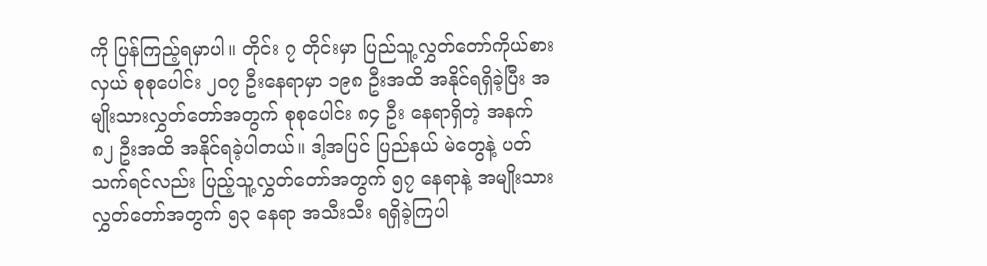ကို ပြန်ကြည့်ရမှာပါ။ တိုင်း ၇ တိုင်းမှာ ပြည်သူ့လွှတ်တော်ကိုယ်စားလှယ် စုစုပေါင်း ၂၀၇ ဦးနေရာမှာ ၁၉၈ ဦးအထိ အနိုင်ရရှိခဲ့ပြီး အမျိုးသားလွှတ်တော်အတွက် စုစုပေါင်း ၈၄ ဦး နေရာရှိတဲ့ အနက် ၈၂ ဦးအထိ အနိုင်ရခဲ့ပါတယ်။ ဒါ့အပြင် ပြည်နယ် မဲတွေနဲ့ ပတ်သက်ရင်လည်း ပြည့်သူ့လွှတ်တော်အတွက် ၅၇ နေရာနဲ့ အမျိုးသားလွှတ်တော်အတွက် ၅၃ နေရာ အသီးသီး ရရှိခဲ့ကြပါ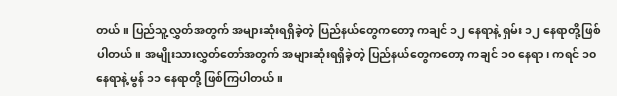တယ်။ ပြည်သူ့လွှတ်အတွက် အများဆုံးရရှိခဲ့တဲ့ ပြည်နယ်တွေကတော့ ကချင် ၁၂ နေရာနဲ့ ရှမ်း ၁၂ နေရာတို့ဖြစ်ပါတယ်။ အမျိုးသားလွှတ်တော်အတွက် အများဆုံးရရှိခဲ့တဲ့ ပြည်နယ်တွေကတော့ ကချင် ၁၀ နေရာ၊ ကရင် ၁၀ နေရာနဲ့ မွန် ၁၁ နေရာတို့ ဖြစ်ကြပါတယ်။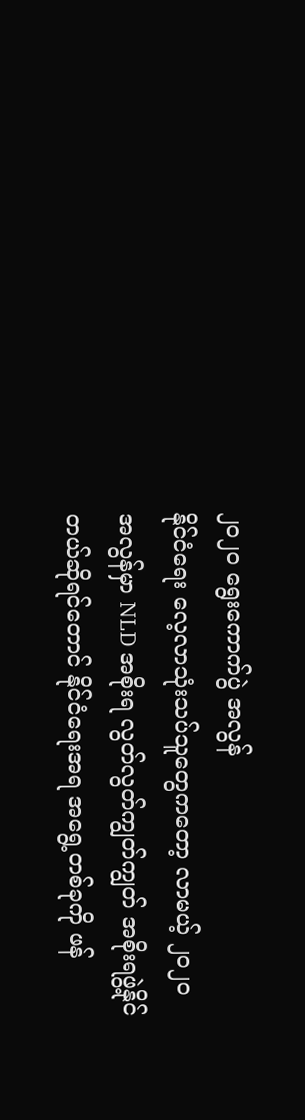၂၀၂၀ ရွေးကောက်ပွဲ အလွန်
နိုင်ငံရေး လေ့လာသုံးသပ်သူတွေကတော့ လာမယ့် ၂၀၂၀ အလွန်မှာ NLD အစိုးရ လွတ်လွတ်ကျွတ်ကျွတ် အစိုးရဖွဲ့နိုင်တယ်ဆိုရင်တောင် နိုင်ငံရေးအရ အရွေ့တစ်ခုကို ဖန်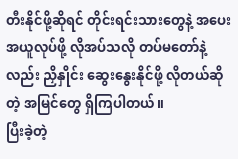တီးနိုင်ဖို့ဆိုရင် တိုင်းရင်းသားတွေနဲ့ အပေးအယူလုပ်ဖို့ လိုအပ်သလို တပ်မတော်နဲ့လည်း ညှိနှိုင်း ဆွေးနွေးနိုင်ဖို့ လိုတယ်ဆိုတဲ့ အမြင်တွေ ရှိကြပါတယ်။
ပြီးခဲ့တဲ့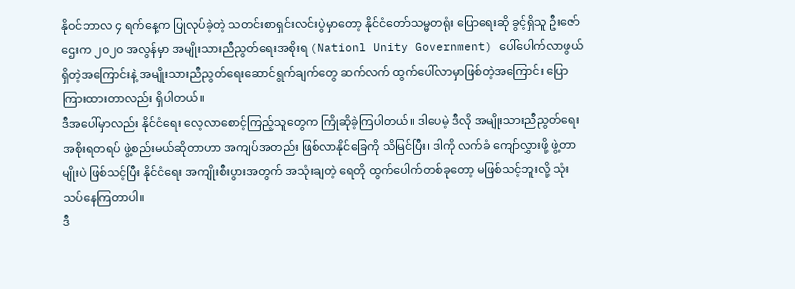နိုဝင်ဘာလ ၄ ရက်နေ့က ပြုလုပ်ခဲ့တဲ့ သတင်းစာရှင်းလင်းပွဲမှာတော့ နိုင်ငံတော်သမ္မတရုံး ပြောရေးဆို ခွင့်ရှိသူ ဦးဇော်ဌေးက ၂၀၂၀ အလွန်မှာ အမျိုးသားညီညွတ်ရေးအစိုးရ (Nationl Unity Government) ပေါ်ပေါက်လာဖွယ်ရှိတဲ့အကြောင်းနဲ့ အမျိုးသားညီညွတ်ရေးဆောင်ရွက်ချက်တွေ ဆက်လက် ထွက်ပေါ်လာမှာဖြစ်တဲ့အကြောင်း ပြောကြားထားတာလည်း ရှိပါတယ်။
ဒီအပေါ်မှာလည်း နိုင်ငံရေး လေ့လာစောင့်ကြည့်သူတွေက ကြိုဆိုခဲ့ကြပါတယ်။ ဒါပေမဲ့ ဒီလို အမျိုးသားညီညွတ်ရေး အစိုးရတရပ် ဖွဲ့စည်းမယ်ဆိုတာဟာ အကျပ်အတည်း ဖြစ်လာနိုင်ခြေကို သိမြင်ပြီး၊ ဒါကို လက်ခံ ကျော်လွှားဖို့ ဖွဲ့တာမျိုးပဲ ဖြစ်သင့်ပြီး နိုင်ငံရေး အကျိုးစီးပွားအတွက် အသုံးချတဲ့ ရေတို ထွက်ပေါက်တစ်ခုတော့ မဖြစ်သင့်ဘူးလို့ သုံးသပ်နေကြတာပါ။
ဒီ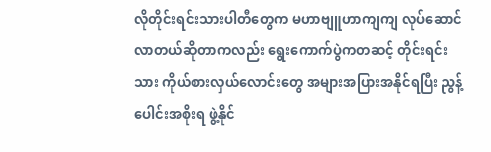လိုတိုင်းရင်းသားပါတီတွေက မဟာဗျူဟာကျကျ လုပ်ဆောင်လာတယ်ဆိုတာကလည်း ရွေးကောက်ပွဲကတဆင့် တိုင်းရင်းသား ကိုယ်စားလှယ်လောင်းတွေ အများအပြားအနိုင်ရပြီး ညွန့်ပေါင်းအစိုးရ ဖွဲ့နိုင်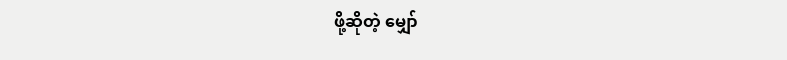ဖို့ဆိုတဲ့ မျှော်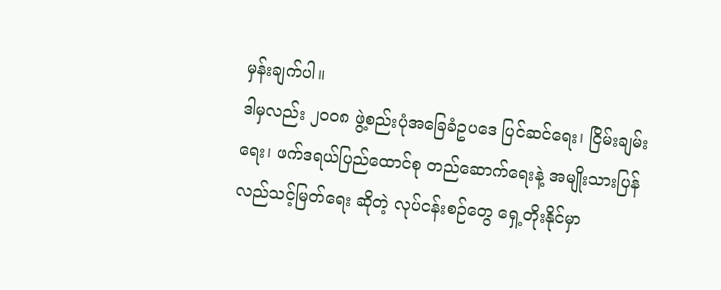မှန်းချက်ပါ။
ဒါမှလည်း ၂၀၀၈ ဖွဲ့စည်းပုံအခြေခံဥပဒေ ပြင်ဆင်ရေး၊ ငြိမ်းချမ်းရေး၊ ဖက်ဒရယ်ပြည်ထောင်စု တည်ဆောက်ရေးနဲ့ အမျိုးသားပြန်လည်သင့်မြတ်ရေး ဆိုတဲ့ လုပ်ငန်းစဉ်တွေ ရှေ့တိုးနိုင်မှာ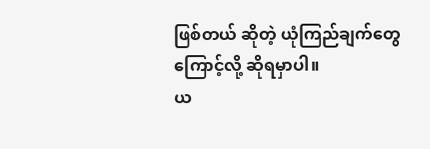ဖြစ်တယ် ဆိုတဲ့ ယုံကြည်ချက်တွေကြောင့်လို့ ဆိုရမှာပါ။
ယ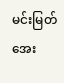မင်းမြတ်အေး